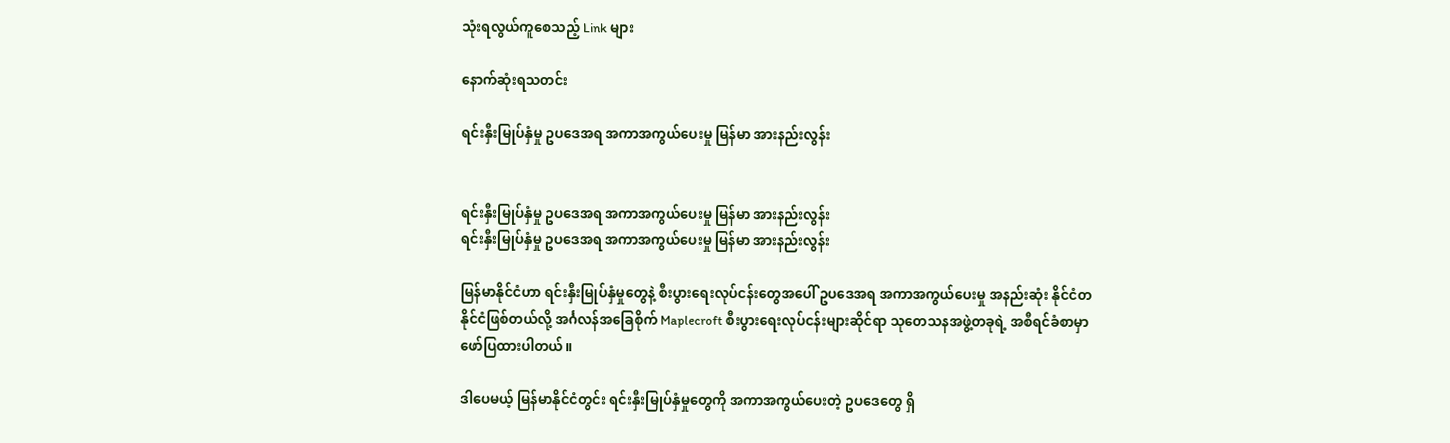သုံးရလွယ်ကူစေသည့် Link များ

နောက်ဆုံးရသတင်း

ရင်းနှီးမြုပ်နှံမှု ဥပဒေအရ အကာအကွယ်ပေးမှု မြန်မာ အားနည်းလွန်း


ရင်းနှီးမြုပ်နှံမှု ဥပဒေအရ အကာအကွယ်ပေးမှု မြန်မာ အားနည်းလွန်း
ရင်းနှီးမြုပ်နှံမှု ဥပဒေအရ အကာအကွယ်ပေးမှု မြန်မာ အားနည်းလွန်း

မြန်မာနိုင်ငံဟာ ရင်းနှီးမြုပ်နှံမှုတွေနဲ့ စီးပွားရေးလုပ်ငန်းတွေအပေါ် ဥပဒေအရ အကာအကွယ်ပေးမှု အနည်းဆုံး နိုင်ငံတနိုင်ငံဖြစ်တယ်လို့ အင်္ဂလန်အခြေစိုက် Maplecroft စီးပွားရေးလုပ်ငန်းများဆိုင်ရာ သုတေသနအဖွဲ့တခုရဲ့ အစီရင်ခံစာမှာ ဖော်ပြထားပါတယ်။

ဒါပေမယ့် မြန်မာနိုင်ငံတွင်း ရင်းနှီးမြုပ်နှံမှုတွေကို အကာအကွယ်ပေးတဲ့ ဥပဒေတွေ ရှိ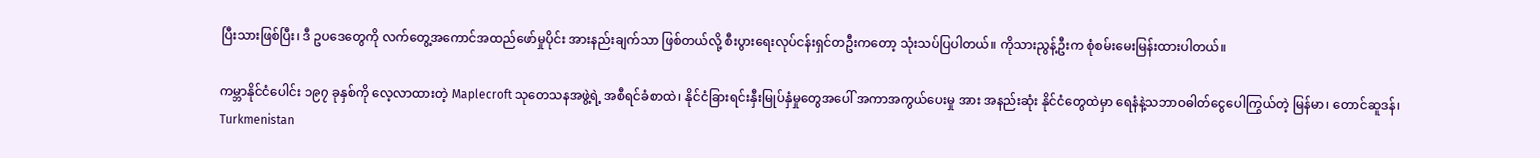ပြီးသားဖြစ်ပြီး၊ ဒီ ဥပဒေတွေကို လက်တွေ့အကောင်အထည်ဖော်မှုပိုင်း အားနည်းချက်သာ ဖြစ်တယ်လို့ စီးပွားရေးလုပ်ငန်းရှင်တဦးကတော့ သုံးသပ်ပြပါတယ်။ ကိုသားညွန့်ဦးက စုံစမ်းမေးမြန်းထားပါတယ်။

ကမ္ဘာနိုင်ငံပေါင်း ၁၉၇ ခုနှစ်ကို လေ့လာထားတဲ့ Maplecroft သုတေသနအဖွဲ့ရဲ့ အစီရင်ခံစာထဲ၊ နိုင်ငံခြားရင်းနှီးမြုပ်နှံမှုတွေအပေါ် အကာအကွယ်ပေးမှု အား အနည်းဆုံး နိုင်ငံတွေထဲမှာ ရေနံနဲ့သဘာဝဓါတ်ငွေပေါကြွယ်တဲ့ မြန်မာ၊ တောင်ဆူဒန်၊ Turkmenistan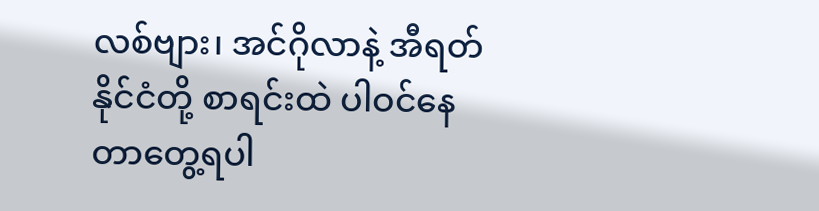လစ်ဗျား၊ အင်ဂိုလာနဲ့ အီရတ်နိုင်ငံတို့ စာရင်းထဲ ပါဝင်နေတာတွေ့ရပါ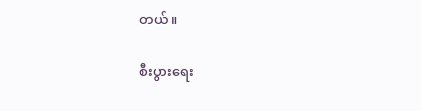တယ်။

စီးပွားရေး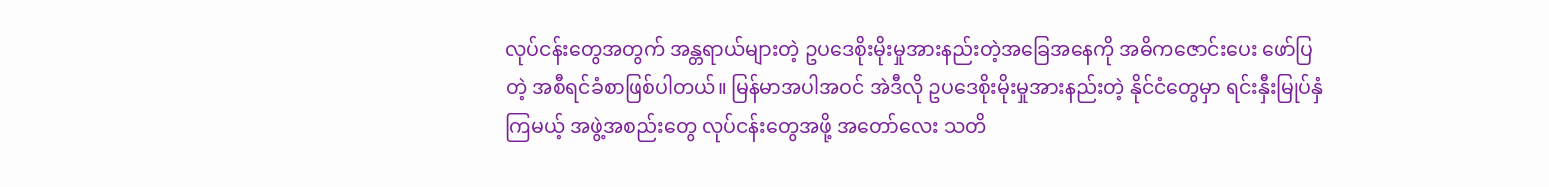လုပ်ငန်းတွေအတွက် အန္တရာယ်များတဲ့ ဥပဒေစိုးမိုးမှုအားနည်းတဲ့အခြေအနေကို အဓိကဇောင်းပေး ဖော်ပြတဲ့ အစီရင်ခံစာဖြစ်ပါတယ်။ မြန်မာအပါအဝင် အဲဒီလို ဥပဒေစိုးမိုးမှုအားနည်းတဲ့ နိုင်ငံတွေမှာ ရင်းနှီးမြုပ်နှံကြမယ့် အဖွဲ့အစည်းတွေ လုပ်ငန်းတွေအဖို့ အတော်လေး သတိ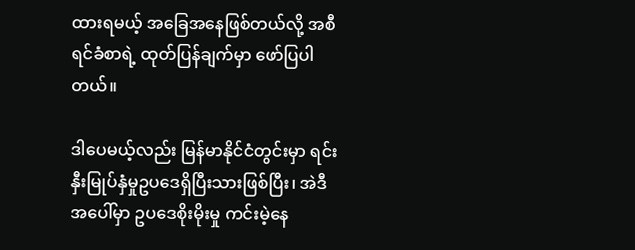ထားရမယ့် အခြေအနေဖြစ်တယ်လို့ အစီရင်ခံစာရဲ့ ထုတ်ပြန်ချက်မှာ ဖော်ပြပါတယ်။

ဒါပေမယ့်လည်း မြန်မာနိုင်ငံတွင်းမှာ ရင်းနှီးမြုပ်နှံမှုဥပဒေရှိပြီးသားဖြစ်ပြီး၊ အဲဒီအပေါ်မှာ ဥပဒေစိုးမိုးမှု ကင်းမဲ့နေ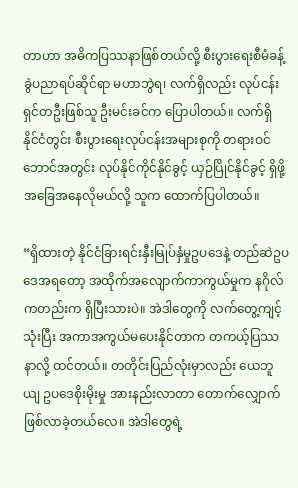တာဟာ အဓိကပြဿနာဖြစ်တယ်လို့ စီးပွားရေးစီမံခန့်ခွဲပညာရပ်ဆိုင်ရာ မဟာဘွဲရ၊ လက်ရှိလည်း လုပ်ငန်းရှင်တဦးဖြစ်သူ ဦးမင်းခင်က ပြောပါတယ်။ လက်ရှိ နိုင်ငံတွင်း စီးပွားရေးလုပ်ငန်းအများစုကို တရားဝင်ဘောင်အတွင်း လုပ်နိုင်ကိုင်နိုင်ခွင့် ယှဉ်ပြိုင်နိုင်ခွင့် ရှိဖို့ အခြေအနေလိုမယ်လို့ သူက ထောက်ပြပါတယ်။

“ရှိထားတဲ့ နိုင်ငံခြားရင်းနှီးမြုပ်နှံမှုဥပဒေနဲ့ တည်ဆဲဥပဒေအရတော့ အထိုက်အလျောက်ကာကွယ်မှုက နဂိုလ်ကတည်းက ရှိပြီးသားပဲ။ အဲဒါတွေကို လက်တွေ့ကျင့်သုံးပြီး အကာအကွယ်မပေးနိုင်တာက တကယ့်ပြဿနာလို့ ထင်တယ်။ တတိုင်းပြည်လုံးမှာလည်း ယေဘူယျ ဥပဒေစိုးမိုးမှု အားနည်းလာတာ တောက်လျှောက်ဖြစ်လာခဲ့တယ်လေ။ အဲဒါတွေရဲ့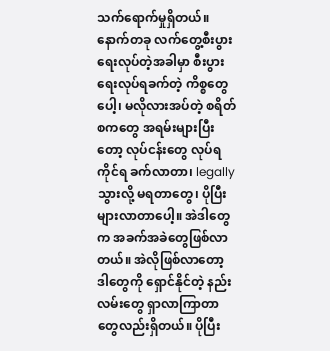သက်ရောက်မှုရှိတယ်။ နောက်တခု လက်တွေ့စီးပွားရေးလုပ်တဲ့အခါမှာ စီးပွားရေးလုပ်ရခက်တဲ့ ကိစ္စတွေပေါ့၊ မလိုလားအပ်တဲ့ စရိတ်စကတွေ အရမ်းများပြီးတော့ လုပ်ငန်းတွေ လုပ်ရကိုင်ရ ခက်လာတာ၊ legally သွားလို့ မရတာတွေ၊ ပိုပြီး များလာတာပေါ့။ အဲဒါတွေက အခက်အခဲတွေဖြစ်လာတယ်။ အဲလိုဖြစ်လာတော့ ဒါတွေကို ရှောင်နိုင်တဲ့ နည်းလမ်းတွေ ရှာလာကြာတာတွေလည်းရှိတယ်။ ပိုပြီး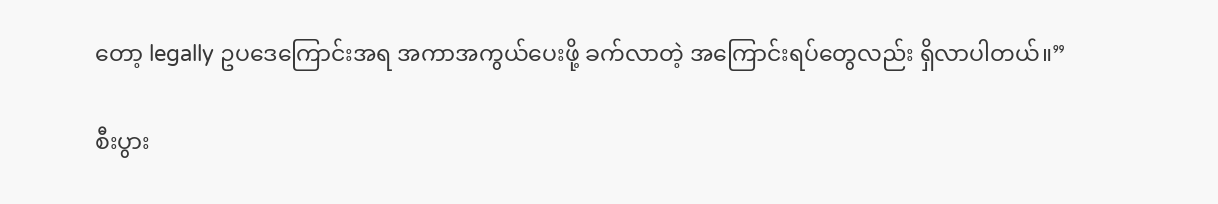တော့ legally ဥပဒေကြောင်းအရ အကာအကွယ်ပေးဖို့ ခက်လာတဲ့ အကြောင်းရပ်တွေလည်း ရှိလာပါတယ်။”

စီးပွား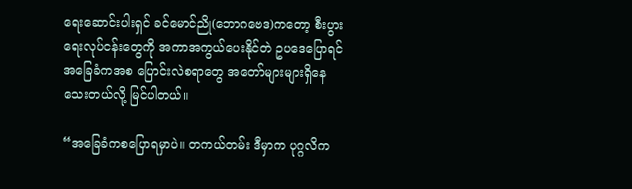ရေးဆောင်းပါးရှင် ခင်မောင်ညို(ဘောဂဗေဒ)ကတော့ စီးပွားရေးလုပ်ငန်းတွေကို အကာအကွယ်ပေးနိုင်တဲ ဥပဒေပြောရင် အခြေခံကအစ ပြောင်းလဲစရာတွေ အတော်များများရှိနေသေးတယ်လို့ မြင်ပါတယ်။

“အခြေခံကစပြောရမှာပဲ။ တကယ်တမ်း ဒီမှာက ပုဂ္ဂလိက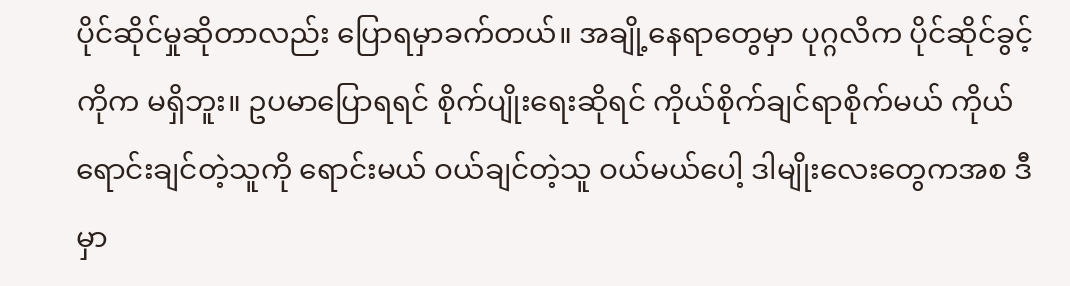ပိုင်ဆိုင်မှုဆိုတာလည်း ပြောရမှာခက်တယ်။ အချို့နေရာတွေမှာ ပုဂ္ဂလိက ပိုင်ဆိုင်ခွင့်ကိုက မရှိဘူး။ ဥပမာပြောရရင် စိုက်ပျိုးရေးဆိုရင် ကိုယ်စိုက်ချင်ရာစိုက်မယ် ကိုယ်ရောင်းချင်တဲ့သူကို ရောင်းမယ် ဝယ်ချင်တဲ့သူ ဝယ်မယ်ပေါ့ ဒါမျိုးလေးတွေကအစ ဒီမှာ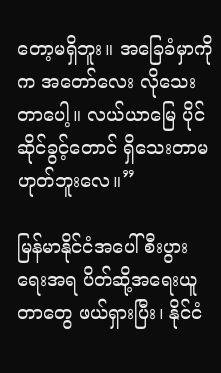တော့မရှိဘူး။ အခြေခံမှာကိုက အတော်လေး လိုသေးတာပေါ့။ လယ်ယာမြေ ပိုင်ဆိုင်ခွင့်တောင် ရှိသေးတာမဟုတ်ဘူးလေ။”

မြန်မာနိုင်ငံအပေါ် စီးပွားရေးအရ ပိတ်ဆို့အရေးယူတာတွေ ဖယ်ရှားပြီး၊ နိုင်ငံ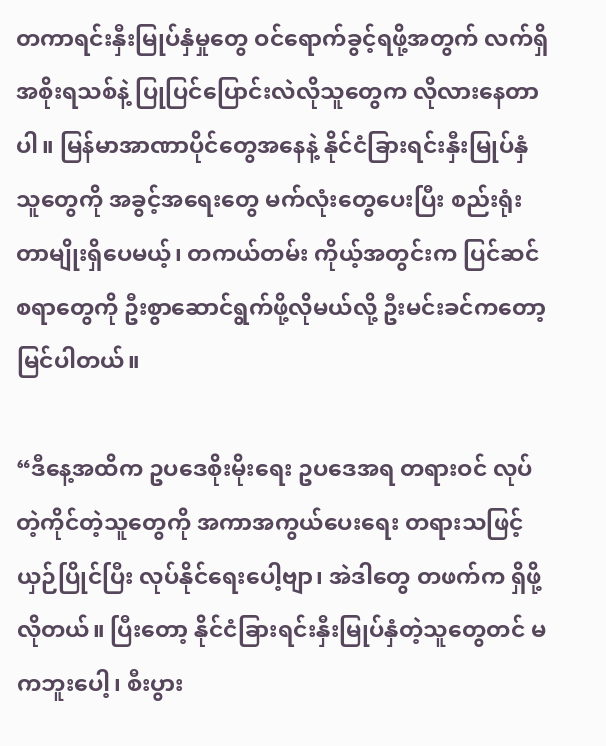တကာရင်းနှီးမြုပ်နှံမှုတွေ ဝင်ရောက်ခွင့်ရဖို့အတွက် လက်ရှိ အစိုးရသစ်နဲ့ ပြုပြင်ပြောင်းလဲလိုသူတွေက လိုလားနေတာပါ။ မြန်မာအာဏာပိုင်တွေအနေနဲ့ နိုင်ငံခြားရင်းနှီးမြုပ်နှံသူတွေကို အခွင့်အရေးတွေ မက်လုံးတွေပေးပြီး စည်းရုံးတာမျိုးရှိပေမယ့်၊ တကယ်တမ်း ကိုယ့်အတွင်းက ပြင်ဆင်စရာတွေကို ဦးစွာဆောင်ရွက်ဖို့လိုမယ်လို့ ဦးမင်းခင်ကတော့ မြင်ပါတယ်။

“ဒီနေ့အထိက ဥပဒေစိုးမိုးရေး ဥပဒေအရ တရားဝင် လုပ်တဲ့ကိုင်တဲ့သူတွေကို အကာအကွယ်ပေးရေး တရားသဖြင့် ယှဉ်ပြိုင်ပြီး လုပ်နိုင်ရေးပေါ့ဗျာ၊ အဲဒါတွေ တဖက်က ရှိဖို့လိုတယ်။ ပြီးတော့ နိုင်ငံခြားရင်းနှီးမြုပ်နှံတဲ့သူတွေတင် မကဘူးပေါ့၊ စီးပွား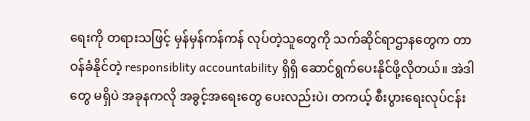ရေးကို တရားသဖြင့် မှန်မှန်ကန်ကန် လုပ်တဲ့သူတွေကို သက်ဆိုင်ရာဌာနတွေက တာဝန်ခံနိုင်တဲ့ responsiblity accountability ရှိရှိ ဆောင်ရွက်ပေးနိုင်ဖို့လိုတယ်။ အဲဒါတွေ မရှိပဲ အခုနကလို အခွင့်အရေးတွေ ပေးလည်းပဲ၊ တကယ့် စီးပွားရေးလုပ်ငန်း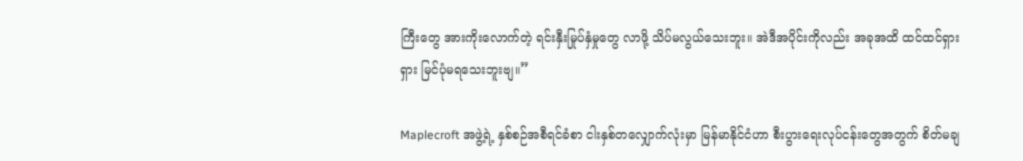ကြီးတွေ အားကိုးလောက်တဲ့ ရင်းနှီးမြုပ်နှံမှုတွေ လာဖို့ သိပ်မလွယ်သေးဘူး။ အဲဒီအပိုင်းကိုလည်း အခုအထိ ထင်ထင်ရှားရှား မြင်ပုံမရသေးဘူးဗျ။”

Maplecroft အဖွဲ့ရဲ့ နှစ်စဉ်အစီရင်ခံစာ ငါးနှစ်တလျှောက်လုံးမှာ မြန်မာနိုင်ငံဟာ စီးပွားရေးလုပ်ငန်းတွေအတွက် စိတ်မချ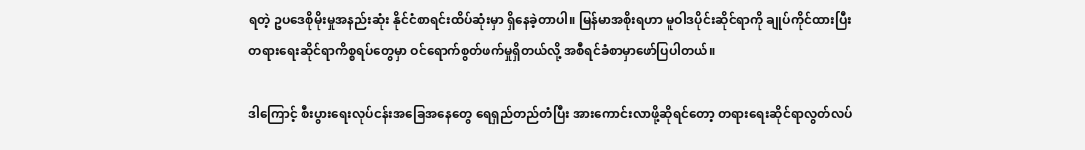ရတဲ့ ဥပဒေစိုမိုးမှုအနည်းဆုံး နိုင်ငံစာရင်းထိပ်ဆုံးမှာ ရှိနေခဲ့တာပါ။ မြန်မာအစိုးရဟာ မူဝါဒပိုင်းဆိုင်ရာကို ချုပ်ကိုင်ထားပြီး တရားရေးဆိုင်ရာကိစ္စရပ်တွေမှာ ဝင်ရောက်စွတ်ဖက်မှုရှိတယ်လို့ အစီရင်ခံစာမှာဖော်ပြပါတယ်။

ဒါကြောင့် စီးပွားရေးလုပ်ငန်းအခြေအနေတွေ ရေရှည်တည်တံပြီး အားကောင်းလာဖို့ဆိုရင်တော့ တရားရေးဆိုင်ရာလွတ်လပ်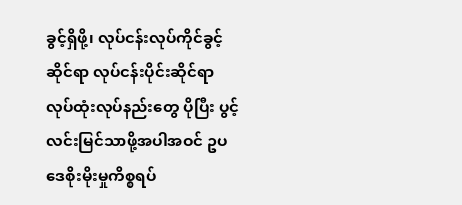ခွင့်ရှိဖို့၊ လုပ်ငန်းလုပ်ကိုင်ခွင့်ဆိုင်ရာ လုပ်ငန်းပိုင်းဆိုင်ရာ လုပ်ထုံးလုပ်နည်းတွေ ပိုပြီး ပွင့်လင်းမြင်သာဖို့အပါအဝင် ဥပဒေစိုးမိုးမှုကိစ္စရပ်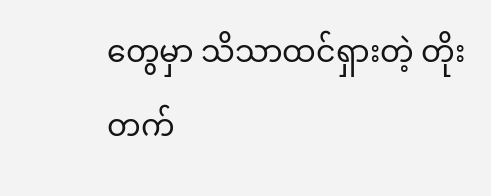တွေမှာ သိသာထင်ရှားတဲ့ တိုးတက်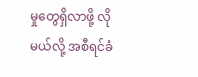မှုတွေရှိလာဖို့ လိုမယ်လို့ အစီရင်ခံ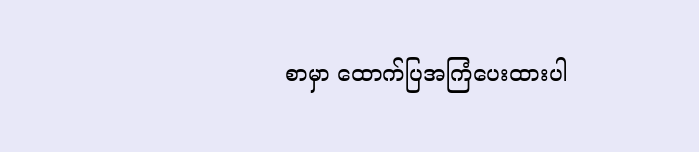စာမှာ ထောက်ပြအကြံပေးထားပါ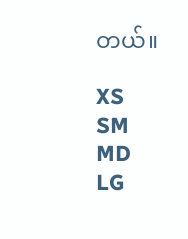တယ်။

XS
SM
MD
LG